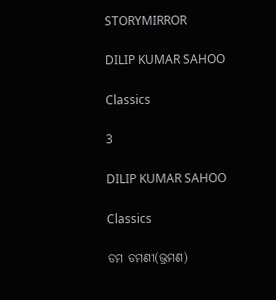STORYMIRROR

DILIP KUMAR SAHOO

Classics

3

DILIP KUMAR SAHOO

Classics

ଡମ ଡମଣୀ(ଭ୍ରମଣ)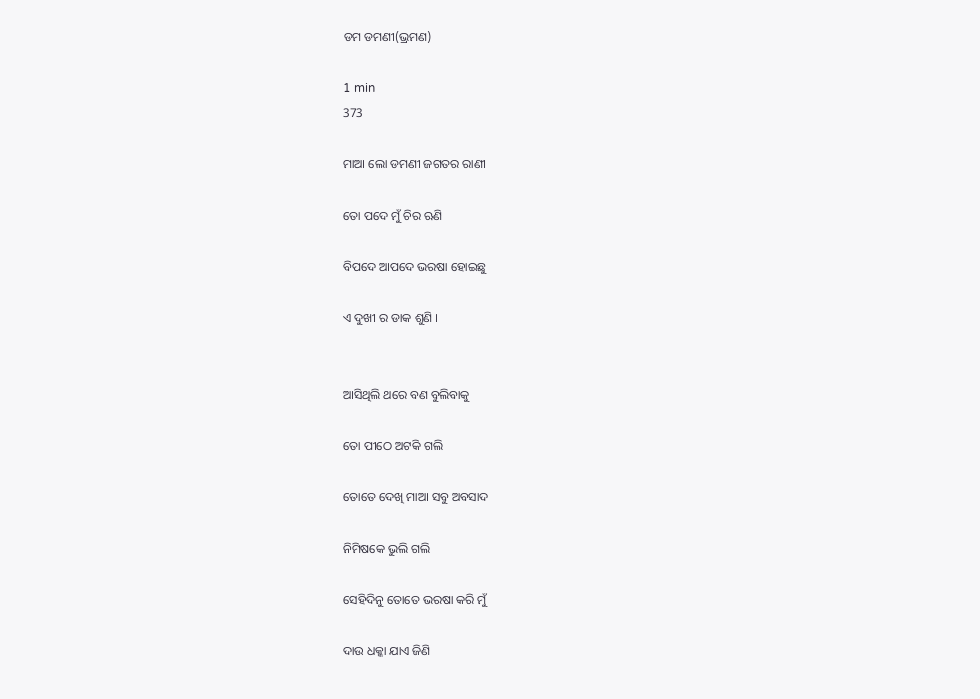ଡମ ଡମଣୀ(ଭ୍ରମଣ)

1 min
373

ମାଆ ଲୋ ଡମଣୀ ଜଗତର ରାଣୀ

ତୋ ପଦେ ମୁଁ ଚିର ଋଣି

ବିପଦେ ଆପଦେ ଭରଷା ହୋଇଛୁ

ଏ ଦୁଖୀ ର ଡାକ ଶୁଣି ।


ଆସିଥିଲି ଥରେ ବଣ ବୁଲିବାକୁ

ତୋ ପୀଠେ ଅଟକି ଗଲି

ତୋତେ ଦେଖି ମାଆ ସବୁ ଅବସାଦ

ନିମିଷକେ ଭୁଲି ଗଲି

ସେହିଦିନୁ ତୋତେ ଭରଷା କରି ମୁଁ

ଦାଉ ଧକ୍କା ଯାଏ ଜିଣି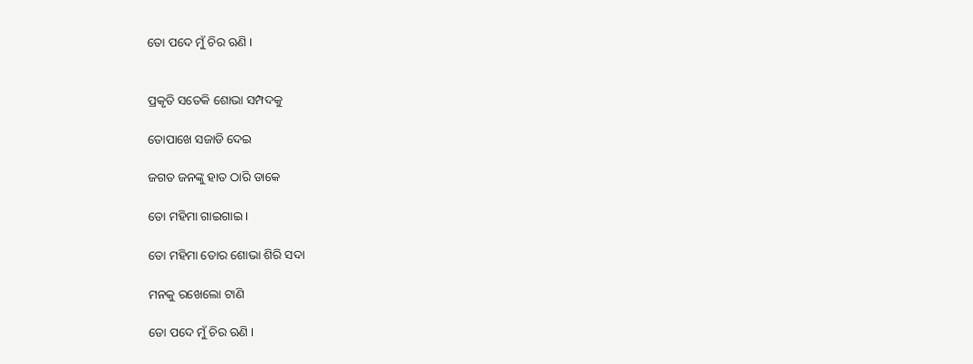ତୋ ପଦେ ମୁଁ ଚିର ଋଣି ।


ପ୍ରକୃତି ସତେକି ଶୋଭା ସମ୍ପଦକୁ

ତୋପାଖେ ସଜାଡି ଦେଇ

ଜଗତ ଜନଙ୍କୁ ହାତ ଠାରି ଡାକେ

ତୋ ମହିମା ଗାଇଗାଇ ।

ତୋ ମହିମା ତୋର ଶୋଭା ଶିରି ସଦା

ମନକୁ ରଖେଲୋ ଟାଣି

ତୋ ପଦେ ମୁଁ ଚିର ଋଣି ।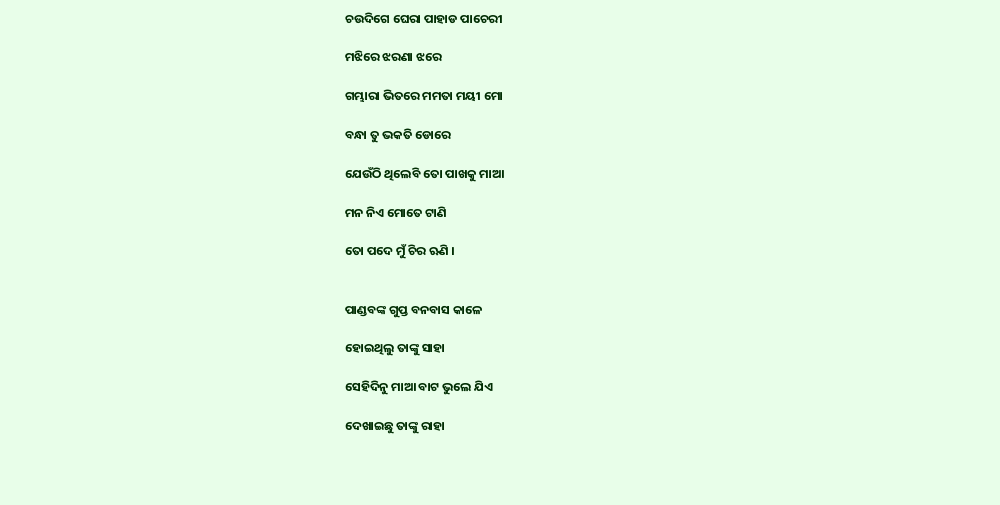ଚଉଦିଗେ ଘେରା ପାହାଡ ପାଚେରୀ

ମଝିରେ ଝରଣା ଝରେ

ଗମ୍ଭାରା ଭିତରେ ମମତା ମୟୀ ମୋ

ବନ୍ଧା ତୁ ଭକତି ଡୋରେ

ଯେଉଁଠି ଥିଲେବି ତୋ ପାଖକୁ ମାଆ

ମନ ନିଏ ମୋତେ ଟାଣି

ତୋ ପଦେ ମୁଁ ଚିର ଋଣି ।


ପାଣ୍ଡବଙ୍କ ଗୁପ୍ତ ବନବାସ କାଳେ

ହୋଇଥିଲୁ ତାଙ୍କୁ ସାହା

ସେହିଦିନୁ ମାଆ ବାଟ ଭୁଲେ ଯିଏ

ଦେଖାଇଛୁ ତାଙ୍କୁ ରାହା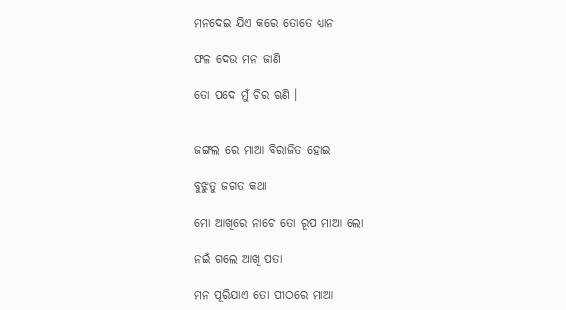ମନଦେଇ ଯିଏ କରେ ତୋତେ ଧ୍ୟାନ

ଫଳ ଦେଉ ମନ ଜାଣି

ତୋ ପଦେ ମୁଁ ଚିର ଋଣି ।


ଜଙ୍ଗଲ ରେ ମାଆ ବିରାଜିତ ହୋଇ

ବୁଝୁତୁ ଜଗତ କଥା

ମୋ ଆଖିରେ ନାଚେ ତୋ ରୂପ ମାଆ ଲୋ

ନଇଁ ଗଲେ ଆଖି ପତା

ମନ ପୂରିଯାଏ ତୋ ପୀଠରେ ମାଆ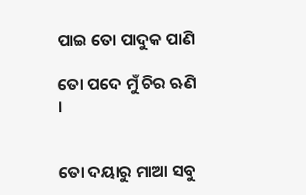ପାଇ ତୋ ପାଦୁକ ପାଣି

ତୋ ପଦେ ମୁଁ ଚିର ଋଣି ।


ତୋ ଦୟାରୁ ମାଆ ସବୁ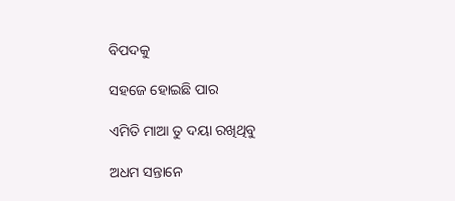ବିପଦକୁ

ସହଜେ ହୋଇଛି ପାର

ଏମିତି ମାଆ ତୁ ଦୟା ରଖିଥିବୁ

ଅଧମ ସନ୍ତାନେ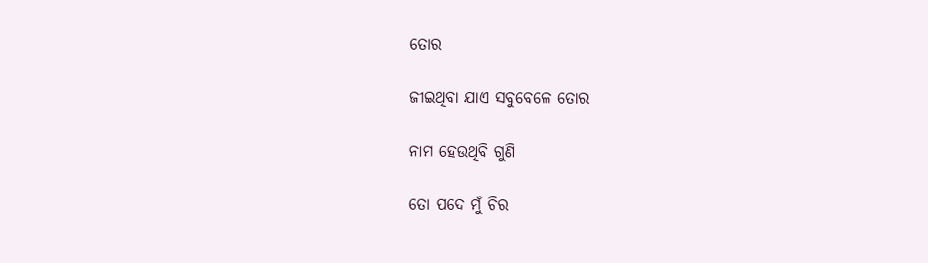ତୋର

ଜୀଇଥିବା ଯାଏ ସବୁବେଳେ ତୋର

ନାମ ହେଉଥିବି ଗୁଣି

ତୋ ପଦେ ମୁଁ ଚିର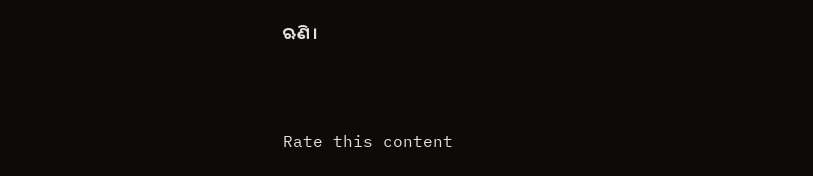ଋଣି ।



Rate this content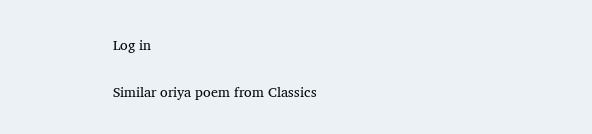Log in

Similar oriya poem from Classics